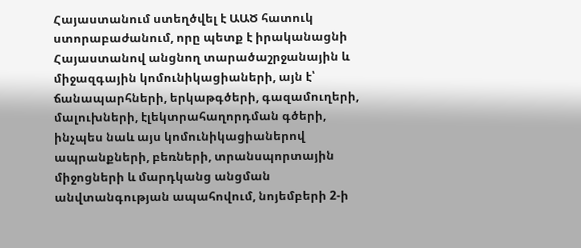Հայաստանում ստեղծվել է ԱԱԾ հատուկ ստորաբաժանում, որը պետք է իրականացնի Հայաստանով անցնող տարածաշրջանային և միջազգային կոմունիկացիաների, այն է՝ ճանապարհների, երկաթգծերի, գազամուղերի, մալուխների, էլեկտրահաղորդման գծերի, ինչպես նաև այս կոմունիկացիաներով ապրանքների, բեռների, տրանսպորտային միջոցների և մարդկանց անցման անվտանգության ապահովում, նոյեմբերի 2-ի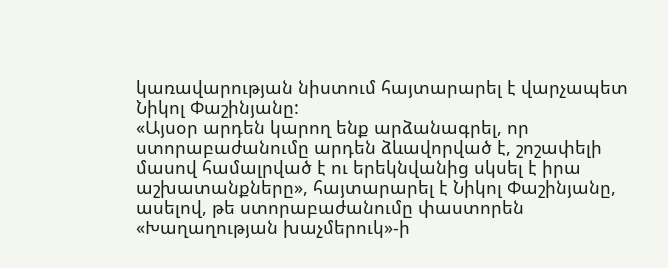կառավարության նիստում հայտարարել է վարչապետ Նիկոլ Փաշինյանը:
«Այսօր արդեն կարող ենք արձանագրել, որ ստորաբաժանումը արդեն ձևավորված է, շոշափելի մասով համալրված է ու երեկնվանից սկսել է իրա աշխատանքները», հայտարարել է Նիկոլ Փաշինյանը, ասելով, թե ստորաբաժանումը փաստորեն «Խաղաղության խաչմերուկ»-ի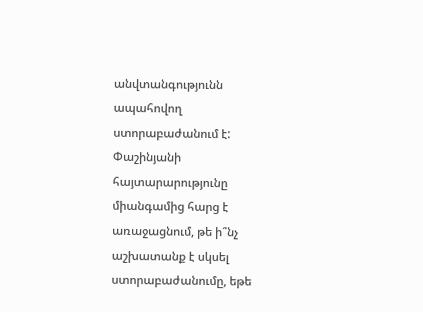անվտանգությունն ապահովող ստորաբաժանում է: Փաշինյանի հայտարարությունը միանգամից հարց է առաջացնում, թե ի՞նչ աշխատանք է սկսել ստորաբաժանումը, եթե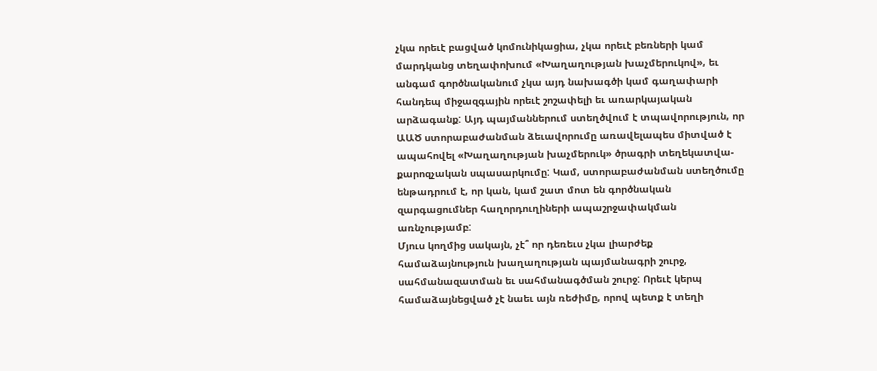չկա որեւէ բացված կոմունիկացիա, չկա որեւէ բեռների կամ մարդկանց տեղափոխում «Խաղաղության խաչմերուկով», եւ անգամ գործնականում չկա այդ նախագծի կամ գաղափարի հանդեպ միջազգային որեւէ շոշափելի եւ առարկայական արձագանք: Այդ պայմաններում ստեղծվում է տպավորություն, որ ԱԱԾ ստորաբաժանման ձեւավորումը առավելապես միտված է ապահովել «Խաղաղության խաչմերուկ» ծրագրի տեղեկատվա-քարոզչական սպասարկումը: Կամ, ստորաբաժանման ստեղծումը ենթադրում է, որ կան, կամ շատ մոտ են գործնական զարգացումներ հաղորդուղիների ապաշրջափակման առնչությամբ:
Մյուս կողմից սակայն, չէ՞ որ դեռեւս չկա լիարժեք համաձայնություն խաղաղության պայմանագրի շուրջ, սահմանազատման եւ սահմանագծման շուրջ: Որեւէ կերպ համաձայնեցված չէ նաեւ այն ռեժիմը, որով պետք է տեղի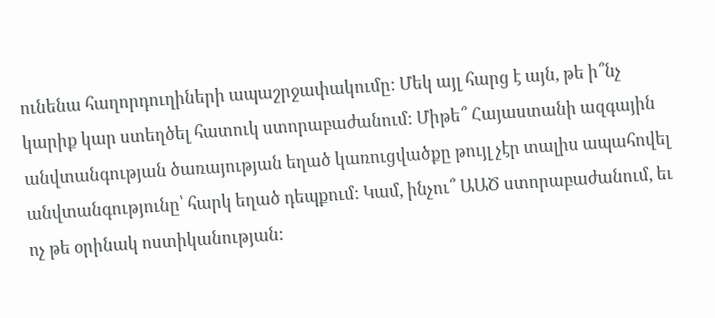ունենա հաղորդուղիների ապաշրջափակումը: Մեկ այլ հարց է այն, թե ի՞նչ կարիք կար ստեղծել հատուկ ստորաբաժանում: Միթե՞ Հայաստանի ազգային անվտանգության ծառայության եղած կառուցվածքը թույլ չէր տալիս ապահովել անվտանգությունը՝ հարկ եղած դեպքում: Կամ, ինչու՞ ԱԱԾ ստորաբաժանում, եւ ոչ թե օրինակ ոստիկանության: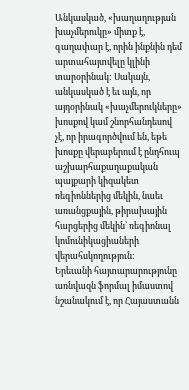Անկասկած, «խաղաղության խաչմերուկը» միտք է, գաղափար է, որին ինքնին դեմ արտահայտվելը կլինի տարօրինակ: Սակայն, անկասկած է եւ այն, որ այդօրինակ «խաչմերուկները» խոսքով կամ շնորհանդեսով չէ, որ իրագործվում են, եթե խոսքը վերաբերում է ընդհուպ աշխարհաքաղաքական պայքարի կիզակետ ռեգիոններից մեկին, նաեւ առանցքային, թիրախային հարցերից մեկին՝ ռեգիոնալ կոմունիկացիաների վերահսկողություն:
Երեւանի հայտարարությունը առնվազն ֆորմալ իմաստով նշանակում է, որ Հայաստանն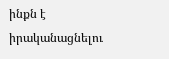ինքն է իրականացնելու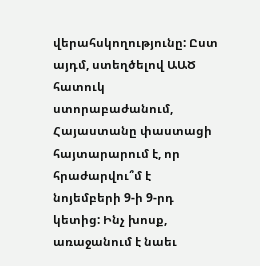վերահսկողությունը: Ըստ այդմ, ստեղծելով ԱԱԾ հատուկ ստորաբաժանում, Հայաստանը փաստացի հայտարարում է, որ հրաժարվու՞մ է նոյեմբերի 9-ի 9-րդ կետից: Ինչ խոսք, առաջանում է նաեւ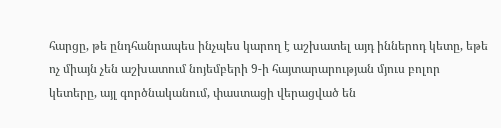հարցը, թե ընդհանրապես ինչպես կարող է աշխատել այդ իններոդ կետը, եթե ոչ միայն չեն աշխատում նոյեմբերի 9-ի հայտարարության մյուս բոլոր կետերը, այլ գործնականում, փաստացի վերացված են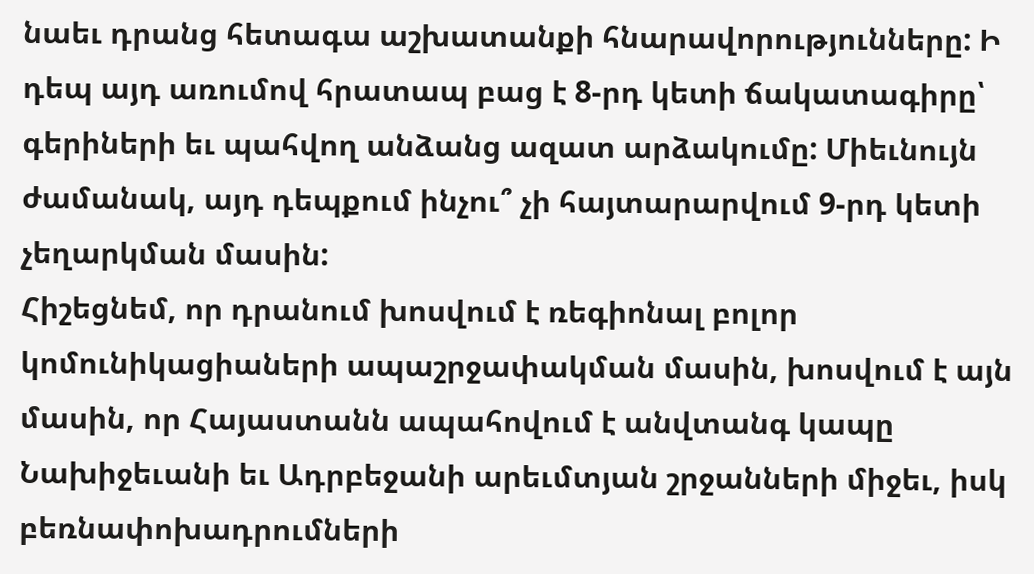նաեւ դրանց հետագա աշխատանքի հնարավորությունները: Ի դեպ այդ առումով հրատապ բաց է 8-րդ կետի ճակատագիրը՝ գերիների եւ պահվող անձանց ազատ արձակումը: Միեւնույն ժամանակ, այդ դեպքում ինչու՞ չի հայտարարվում 9-րդ կետի չեղարկման մասին:
Հիշեցնեմ, որ դրանում խոսվում է ռեգիոնալ բոլոր կոմունիկացիաների ապաշրջափակման մասին, խոսվում է այն մասին, որ Հայաստանն ապահովում է անվտանգ կապը Նախիջեւանի եւ Ադրբեջանի արեւմտյան շրջանների միջեւ, իսկ բեռնափոխադրումների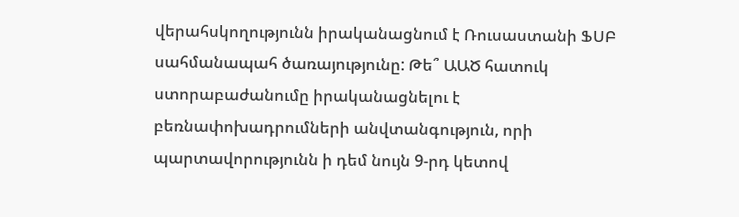վերահսկողությունն իրականացնում է Ռուսաստանի ՖՍԲ սահմանապահ ծառայությունը: Թե՞ ԱԱԾ հատուկ ստորաբաժանումը իրականացնելու է բեռնափոխադրումների անվտանգություն, որի պարտավորությունն ի դեմ նույն 9-րդ կետով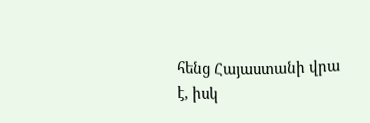հենց Հայաստանի վրա է, իսկ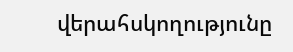վերահսկողությունը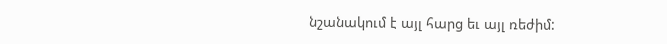նշանակում է այլ հարց եւ այլ ռեժիմ: